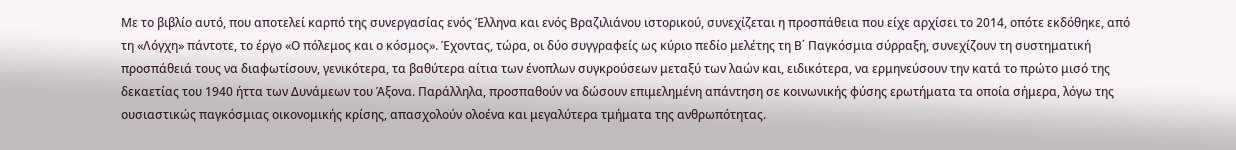Με το βιβλίο αυτό, που αποτελεί καρπό της συνεργασίας ενός Έλληνα και ενός Βραζιλιάνου ιστορικού, συνεχίζεται η προσπάθεια που είχε αρχίσει το 2014, οπότε εκδόθηκε, από τη «Λόγχη» πάντοτε, το έργο «Ο πόλεμος και ο κόσμος». Έχοντας, τώρα, οι δύο συγγραφείς ως κύριο πεδίο μελέτης τη Β΄ Παγκόσμια σύρραξη, συνεχίζουν τη συστηματική προσπάθειά τους να διαφωτίσουν, γενικότερα, τα βαθύτερα αίτια των ένοπλων συγκρούσεων μεταξύ των λαών και, ειδικότερα, να ερμηνεύσουν την κατά το πρώτο μισό της δεκαετίας του 1940 ήττα των Δυνάμεων του Άξονα. Παράλληλα, προσπαθούν να δώσουν επιμελημένη απάντηση σε κοινωνικής φύσης ερωτήματα τα οποία σήμερα, λόγω της ουσιαστικώς παγκόσμιας οικονομικής κρίσης, απασχολούν ολοένα και μεγαλύτερα τμήματα της ανθρωπότητας.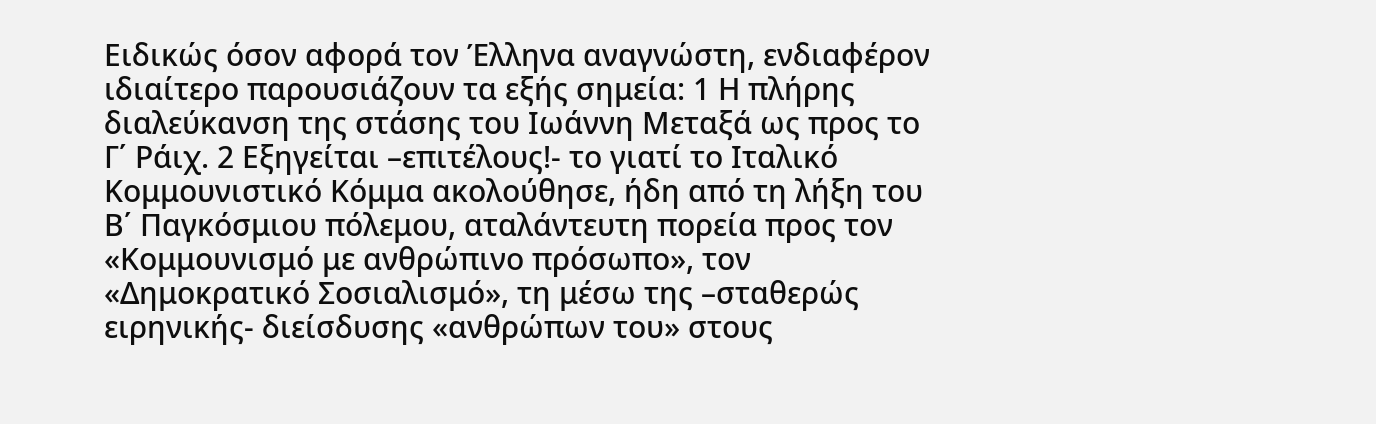Ειδικώς όσον αφορά τον Έλληνα αναγνώστη, ενδιαφέρον ιδιαίτερο παρουσιάζουν τα εξής σημεία: 1 Η πλήρης διαλεύκανση της στάσης του Ιωάννη Μεταξά ως προς το Γ΄ Ράιχ. 2 Εξηγείται –επιτέλους!- το γιατί το Ιταλικό Κομμουνιστικό Κόμμα ακολούθησε, ήδη από τη λήξη του Β΄ Παγκόσμιου πόλεμου, αταλάντευτη πορεία προς τον «Κομμουνισμό με ανθρώπινο πρόσωπο», τον «Δημοκρατικό Σοσιαλισμό», τη μέσω της –σταθερώς ειρηνικής- διείσδυσης «ανθρώπων του» στους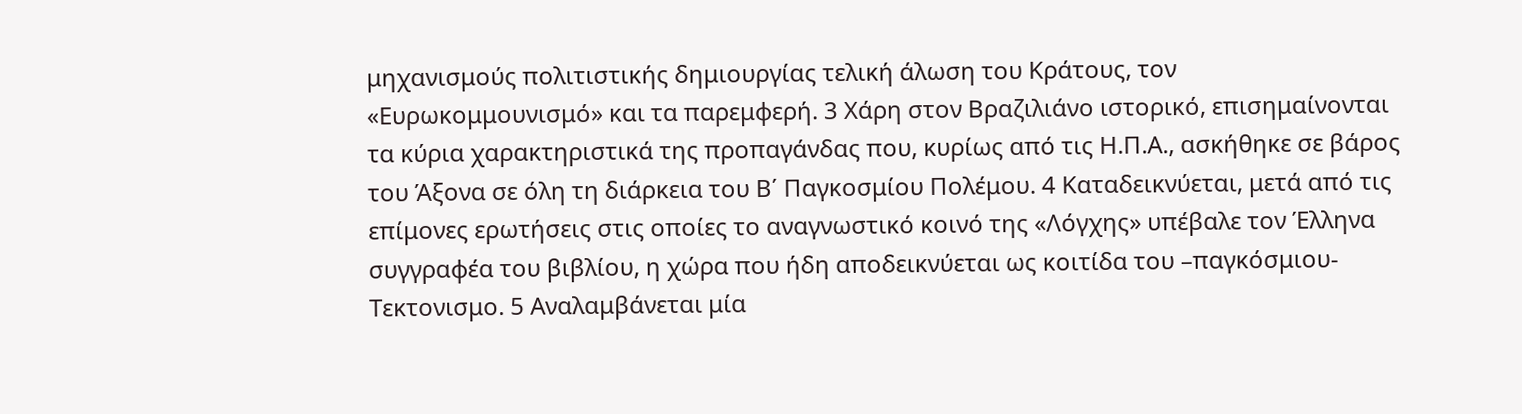μηχανισμούς πολιτιστικής δημιουργίας τελική άλωση του Κράτους, τον «Ευρωκομμουνισμό» και τα παρεμφερή. 3 Χάρη στον Βραζιλιάνο ιστορικό, επισημαίνονται τα κύρια χαρακτηριστικά της προπαγάνδας που, κυρίως από τις Η.Π.Α., ασκήθηκε σε βάρος του Άξονα σε όλη τη διάρκεια του Β΄ Παγκοσμίου Πολέμου. 4 Καταδεικνύεται, μετά από τις επίμονες ερωτήσεις στις οποίες το αναγνωστικό κοινό της «Λόγχης» υπέβαλε τον Έλληνα συγγραφέα του βιβλίου, η χώρα που ήδη αποδεικνύεται ως κοιτίδα του –παγκόσμιου- Τεκτονισμο. 5 Αναλαμβάνεται μία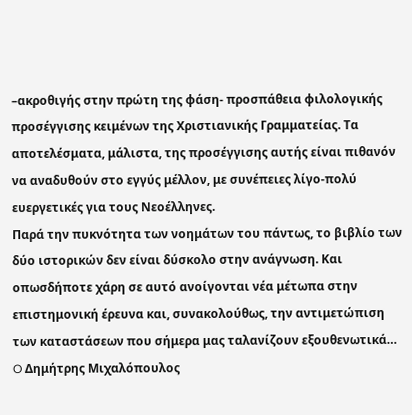–ακροθιγής στην πρώτη της φάση- προσπάθεια φιλολογικής προσέγγισης κειμένων της Χριστιανικής Γραμματείας. Τα αποτελέσματα, μάλιστα, της προσέγγισης αυτής είναι πιθανόν να αναδυθούν στο εγγύς μέλλον, με συνέπειες λίγο-πολύ ευεργετικές για τους Νεοέλληνες.
Παρά την πυκνότητα των νοημάτων του πάντως, το βιβλίο των δύο ιστορικών δεν είναι δύσκολο στην ανάγνωση. Και οπωσδήποτε χάρη σε αυτό ανοίγονται νέα μέτωπα στην επιστημονική έρευνα και, συνακολούθως, την αντιμετώπιση των καταστάσεων που σήμερα μας ταλανίζουν εξουθενωτικά…
O Δημήτρης Μιχαλόπουλος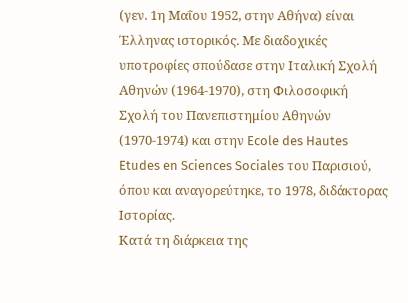(γεν. 1η Μαΐου 1952, στην Αθήνα) είναι Έλληνας ιστορικός. Με διαδοχικές υποτροφίες σπούδασε στην Ιταλική Σχολή Αθηνών (1964-1970), στη Φιλοσοφική Σχολή του Πανεπιστημίου Αθηνών (1970-1974) και στην Ecole des Hautes Etudes en Sciences Sociales του Παρισιού, όπου και αναγορεύτηκε, το 1978, διδάκτορας Ιστορίας.
Κατά τη διάρκεια της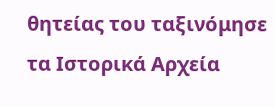θητείας του ταξινόμησε τα Ιστορικά Αρχεία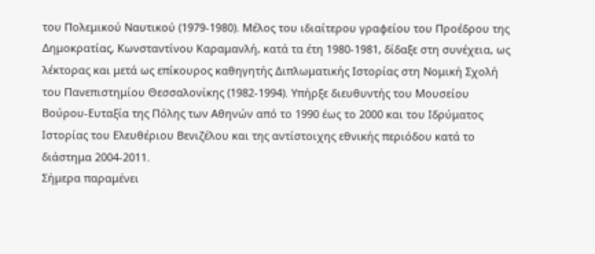του Πολεμικού Ναυτικού (1979-1980). Μέλος του ιδιαίτερου γραφείου του Προέδρου της Δημοκρατίας, Κωνσταντίνου Καραμανλή, κατά τα έτη 1980-1981, δίδαξε στη συνέχεια, ως λέκτορας και μετά ως επίκουρος καθηγητής Διπλωματικής Ιστορίας στη Νομική Σχολή του Πανεπιστημίου Θεσσαλονίκης (1982-1994). Υπήρξε διευθυντής του Μουσείου Βούρου-Ευταξία της Πόλης των Αθηνών από το 1990 έως το 2000 και του Ιδρύματος Ιστορίας του Ελευθέριου Βενιζέλου και της αντίστοιχης εθνικής περιόδου κατά το διάστημα 2004-2011.
Σήμερα παραμένει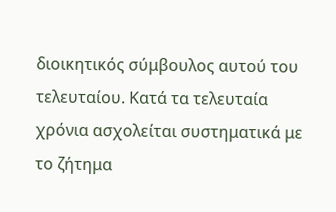διοικητικός σύμβουλος αυτού του τελευταίου. Κατά τα τελευταία χρόνια ασχολείται συστηματικά με το ζήτημα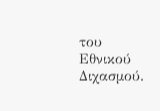του Εθνικού Διχασμού.